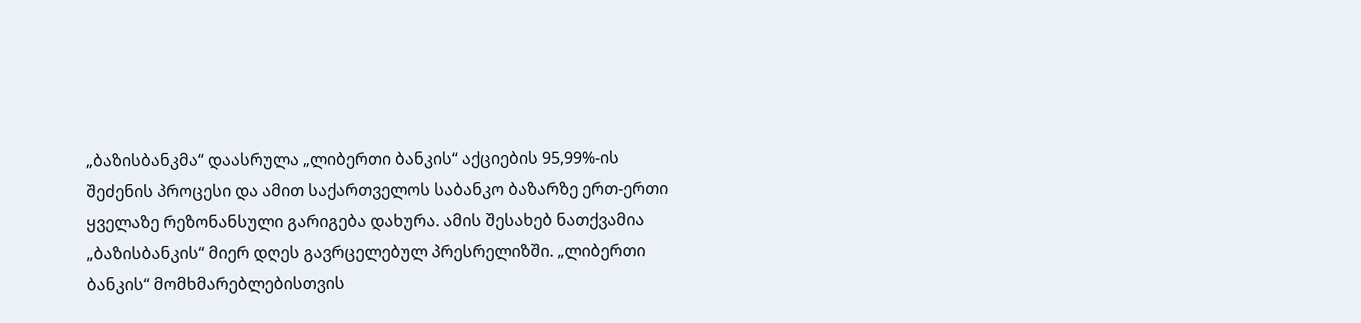„ბაზისბანკმა“ დაასრულა „ლიბერთი ბანკის“ აქციების 95,99%-ის შეძენის პროცესი და ამით საქართველოს საბანკო ბაზარზე ერთ-ერთი ყველაზე რეზონანსული გარიგება დახურა. ამის შესახებ ნათქვამია „ბაზისბანკის“ მიერ დღეს გავრცელებულ პრესრელიზში. „ლიბერთი ბანკის“ მომხმარებლებისთვის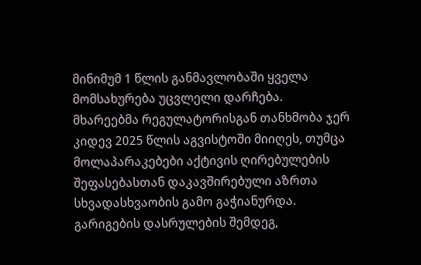მინიმუმ 1 წლის განმავლობაში ყველა მომსახურება უცვლელი დარჩება.
მხარეებმა რეგულატორისგან თანხმობა ჯერ კიდევ 2025 წლის აგვისტოში მიიღეს, თუმცა მოლაპარაკებები აქტივის ღირებულების შეფასებასთან დაკავშირებული აზრთა სხვადასხვაობის გამო გაჭიანურდა. გარიგების დასრულების შემდეგ,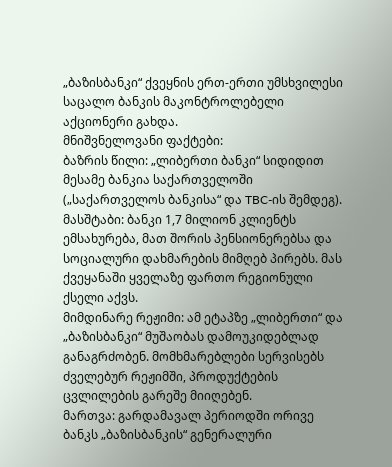„ბაზისბანკი“ ქვეყნის ერთ-ერთი უმსხვილესი საცალო ბანკის მაკონტროლებელი აქციონერი გახდა.
მნიშვნელოვანი ფაქტები:
ბაზრის წილი: „ლიბერთი ბანკი“ სიდიდით მესამე ბანკია საქართველოში („საქართველოს ბანკისა“ და TBC-ის შემდეგ).
მასშტაბი: ბანკი 1,7 მილიონ კლიენტს ემსახურება, მათ შორის პენსიონერებსა და სოციალური დახმარების მიმღებ პირებს. მას ქვეყანაში ყველაზე ფართო რეგიონული ქსელი აქვს.
მიმდინარე რეჟიმი: ამ ეტაპზე „ლიბერთი“ და „ბაზისბანკი“ მუშაობას დამოუკიდებლად განაგრძობენ. მომხმარებლები სერვისებს ძველებურ რეჟიმში, პროდუქტების ცვლილების გარეშე მიიღებენ.
მართვა: გარდამავალ პერიოდში ორივე ბანკს „ბაზისბანკის“ გენერალური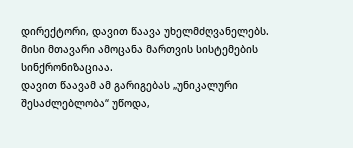დირექტორი, დავით წაავა უხელმძღვანელებს. მისი მთავარი ამოცანა მართვის სისტემების სინქრონიზაციაა.
დავით წაავამ ამ გარიგებას „უნიკალური შესაძლებლობა“ უწოდა,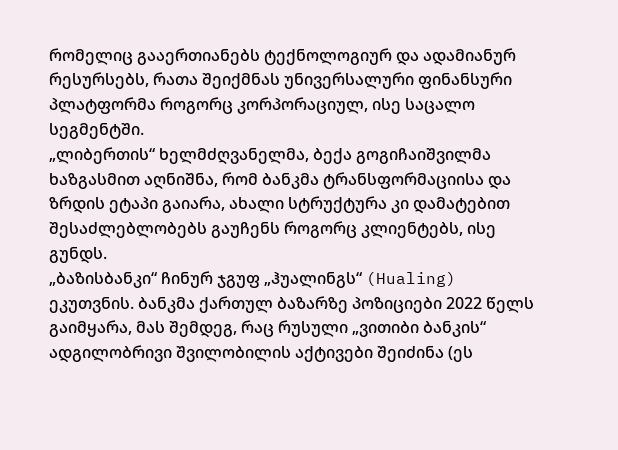რომელიც გააერთიანებს ტექნოლოგიურ და ადამიანურ რესურსებს, რათა შეიქმნას უნივერსალური ფინანსური პლატფორმა როგორც კორპორაციულ, ისე საცალო სეგმენტში.
„ლიბერთის“ ხელმძღვანელმა, ბექა გოგიჩაიშვილმა ხაზგასმით აღნიშნა, რომ ბანკმა ტრანსფორმაციისა და ზრდის ეტაპი გაიარა, ახალი სტრუქტურა კი დამატებით შესაძლებლობებს გაუჩენს როგორც კლიენტებს, ისე გუნდს.
„ბაზისბანკი“ ჩინურ ჯგუფ „ჰუალინგს“ (Hualing) ეკუთვნის. ბანკმა ქართულ ბაზარზე პოზიციები 2022 წელს გაიმყარა, მას შემდეგ, რაც რუსული „ვითიბი ბანკის“ ადგილობრივი შვილობილის აქტივები შეიძინა (ეს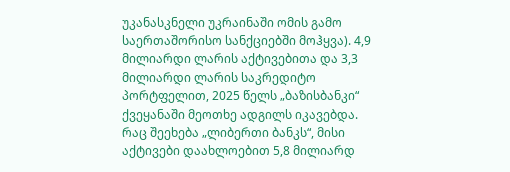უკანასკნელი უკრაინაში ომის გამო საერთაშორისო სანქციებში მოჰყვა). 4,9 მილიარდი ლარის აქტივებითა და 3,3 მილიარდი ლარის საკრედიტო პორტფელით, 2025 წელს „ბაზისბანკი“ ქვეყანაში მეოთხე ადგილს იკავებდა.
რაც შეეხება „ლიბერთი ბანკს“, მისი აქტივები დაახლოებით 5,8 მილიარდ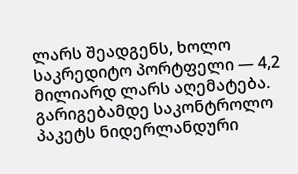ლარს შეადგენს, ხოლო საკრედიტო პორტფელი — 4,2 მილიარდ ლარს აღემატება. გარიგებამდე საკონტროლო პაკეტს ნიდერლანდური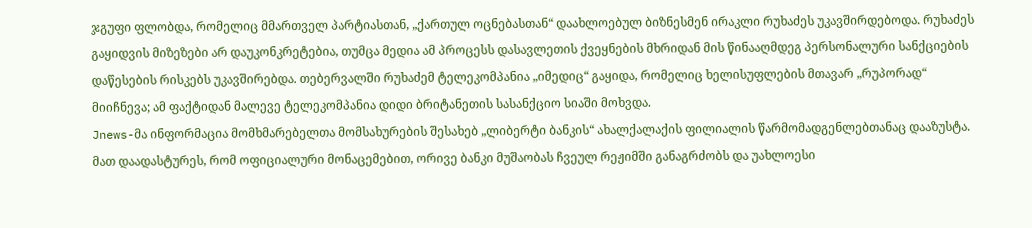ჯგუფი ფლობდა, რომელიც მმართველ პარტიასთან, „ქართულ ოცნებასთან“ დაახლოებულ ბიზნესმენ ირაკლი რუხაძეს უკავშირდებოდა. რუხაძეს გაყიდვის მიზეზები არ დაუკონკრეტებია, თუმცა მედია ამ პროცესს დასავლეთის ქვეყნების მხრიდან მის წინააღმდეგ პერსონალური სანქციების დაწესების რისკებს უკავშირებდა. თებერვალში რუხაძემ ტელეკომპანია „იმედიც“ გაყიდა, რომელიც ხელისუფლების მთავარ „რუპორად“ მიიჩნევა; ამ ფაქტიდან მალევე ტელეკომპანია დიდი ბრიტანეთის სასანქციო სიაში მოხვდა.
Jnews-მა ინფორმაცია მომხმარებელთა მომსახურების შესახებ „ლიბერტი ბანკის“ ახალქალაქის ფილიალის წარმომადგენლებთანაც დააზუსტა. მათ დაადასტურეს, რომ ოფიციალური მონაცემებით, ორივე ბანკი მუშაობას ჩვეულ რეჟიმში განაგრძობს და უახლოესი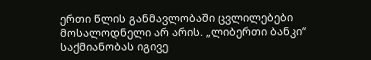ერთი წლის განმავლობაში ცვლილებები მოსალოდნელი არ არის. „ლიბერთი ბანკი“ საქმიანობას იგივე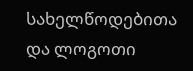სახელწოდებითა და ლოგოთი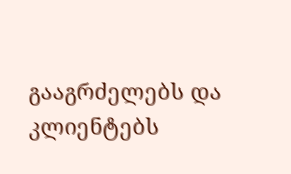გააგრძელებს და კლიენტებს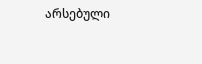არსებული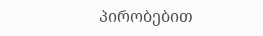პირობებით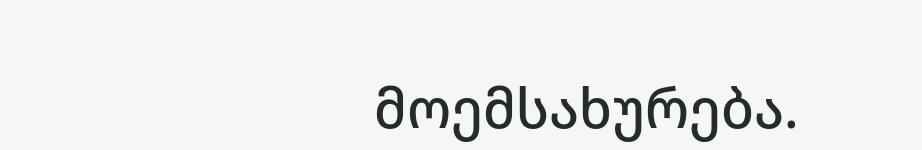მოემსახურება.